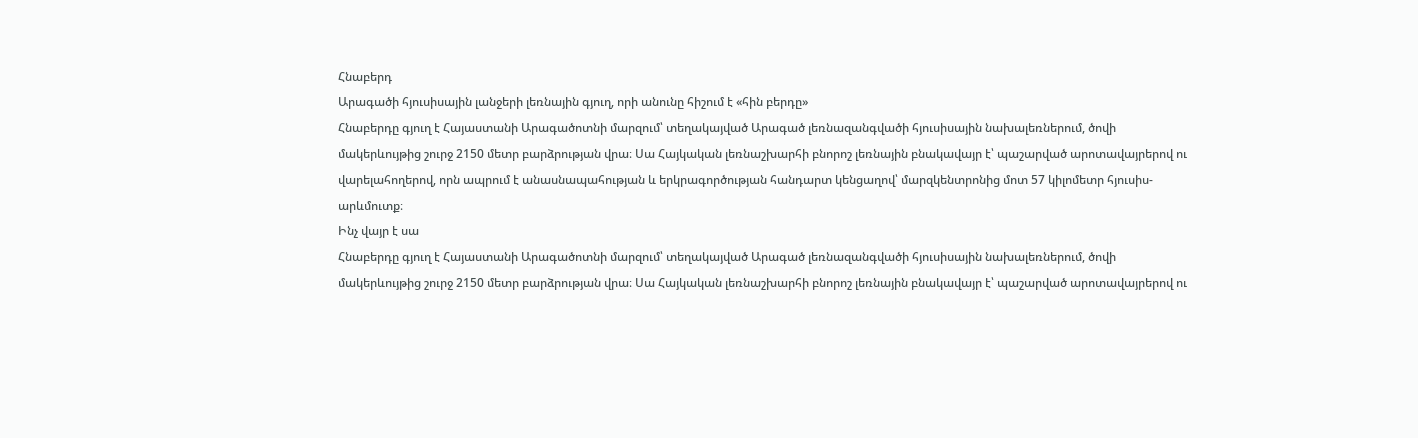Հնաբերդ
Արագածի հյուսիսային լանջերի լեռնային գյուղ, որի անունը հիշում է «հին բերդը»
Հնաբերդը գյուղ է Հայաստանի Արագածոտնի մարզում՝ տեղակայված Արագած լեռնազանգվածի հյուսիսային նախալեռներում, ծովի մակերևույթից շուրջ 2150 մետր բարձրության վրա։ Սա Հայկական լեռնաշխարհի բնորոշ լեռնային բնակավայր է՝ պաշարված արոտավայրերով ու վարելահողերով, որն ապրում է անասնապահության և երկրագործության հանդարտ կենցաղով՝ մարզկենտրոնից մոտ 57 կիլոմետր հյուսիս-արևմուտք։
Ինչ վայր է սա
Հնաբերդը գյուղ է Հայաստանի Արագածոտնի մարզում՝ տեղակայված Արագած լեռնազանգվածի հյուսիսային նախալեռներում, ծովի մակերևույթից շուրջ 2150 մետր բարձրության վրա։ Սա Հայկական լեռնաշխարհի բնորոշ լեռնային բնակավայր է՝ պաշարված արոտավայրերով ու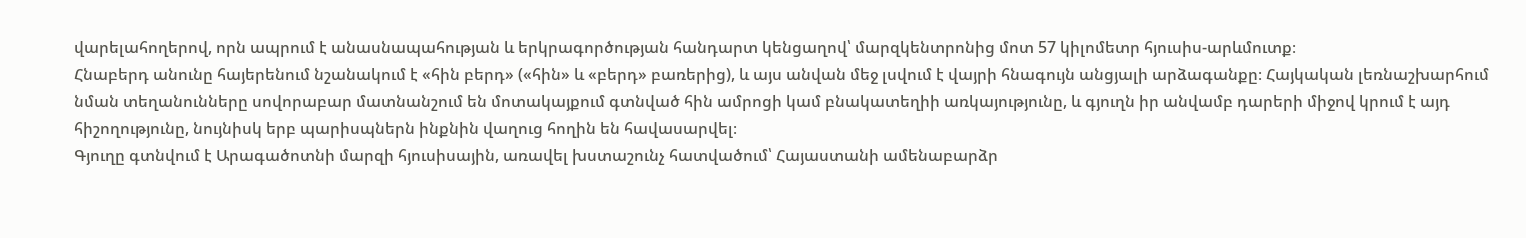վարելահողերով, որն ապրում է անասնապահության և երկրագործության հանդարտ կենցաղով՝ մարզկենտրոնից մոտ 57 կիլոմետր հյուսիս-արևմուտք։
Հնաբերդ անունը հայերենում նշանակում է «հին բերդ» («հին» և «բերդ» բառերից), և այս անվան մեջ լսվում է վայրի հնագույն անցյալի արձագանքը։ Հայկական լեռնաշխարհում նման տեղանունները սովորաբար մատնանշում են մոտակայքում գտնված հին ամրոցի կամ բնակատեղիի առկայությունը, և գյուղն իր անվամբ դարերի միջով կրում է այդ հիշողությունը, նույնիսկ երբ պարիսպներն ինքնին վաղուց հողին են հավասարվել։
Գյուղը գտնվում է Արագածոտնի մարզի հյուսիսային, առավել խստաշունչ հատվածում՝ Հայաստանի ամենաբարձր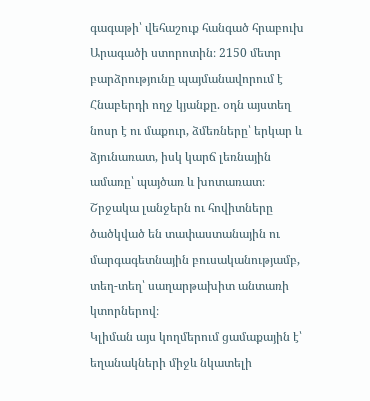գագաթի՝ վեհաշուք հանգած հրաբուխ Արագածի ստորոտին։ 2150 մետր բարձրությունը պայմանավորում է Հնաբերդի ողջ կյանքը. օդն այստեղ նոսր է ու մաքուր, ձմեռները՝ երկար և ձյունառատ, իսկ կարճ լեռնային ամառը՝ պայծառ և խոտառատ։ Շրջակա լանջերն ու հովիտները ծածկված են տափաստանային ու մարգագետնային բուսականությամբ, տեղ-տեղ՝ սաղարթախիտ անտառի կտորներով։
Կլիման այս կողմերում ցամաքային է՝ եղանակների միջև նկատելի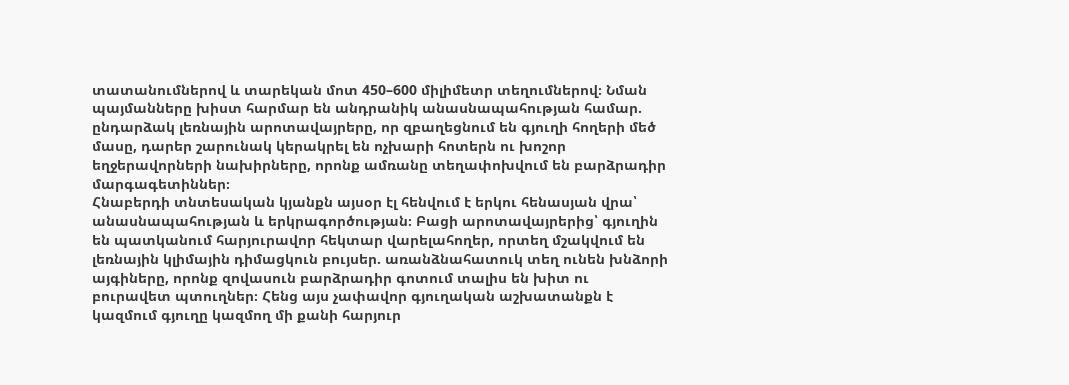տատանումներով և տարեկան մոտ 450–600 միլիմետր տեղումներով։ Նման պայմանները խիստ հարմար են անդրանիկ անասնապահության համար. ընդարձակ լեռնային արոտավայրերը, որ զբաղեցնում են գյուղի հողերի մեծ մասը, դարեր շարունակ կերակրել են ոչխարի հոտերն ու խոշոր եղջերավորների նախիրները, որոնք ամռանը տեղափոխվում են բարձրադիր մարգագետիններ։
Հնաբերդի տնտեսական կյանքն այսօր էլ հենվում է երկու հենասյան վրա՝ անասնապահության և երկրագործության։ Բացի արոտավայրերից՝ գյուղին են պատկանում հարյուրավոր հեկտար վարելահողեր, որտեղ մշակվում են լեռնային կլիմային դիմացկուն բույսեր. առանձնահատուկ տեղ ունեն խնձորի այգիները, որոնք զովասուն բարձրադիր գոտում տալիս են խիտ ու բուրավետ պտուղներ։ Հենց այս չափավոր գյուղական աշխատանքն է կազմում գյուղը կազմող մի քանի հարյուր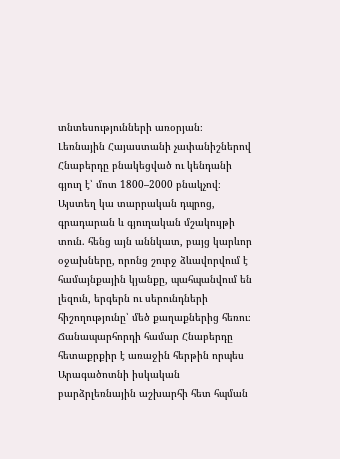տնտեսությունների առօրյան։
Լեռնային Հայաստանի չափանիշներով Հնաբերդը բնակեցված ու կենդանի գյուղ է՝ մոտ 1800–2000 բնակչով։ Այստեղ կա տարրական դպրոց, գրադարան և գյուղական մշակույթի տուն. հենց այն աննկատ, բայց կարևոր օջախները, որոնց շուրջ ձևավորվում է համայնքային կյանքը, պահպանվում են լեզուն, երգերն ու սերունդների հիշողությունը՝ մեծ քաղաքներից հեռու։
Ճանապարհորդի համար Հնաբերդը հետաքրքիր է առաջին հերթին որպես Արագածոտնի իսկական բարձրլեռնային աշխարհի հետ հպման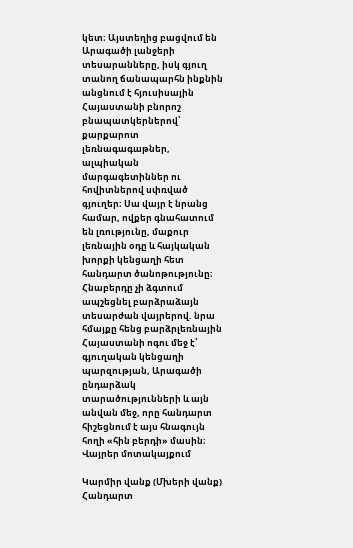կետ։ Այստեղից բացվում են Արագածի լանջերի տեսարանները, իսկ գյուղ տանող ճանապարհն ինքնին անցնում է հյուսիսային Հայաստանի բնորոշ բնապատկերներով՝ քարքարոտ լեռնագագաթներ, ալպիական մարգագետիններ ու հովիտներով սփռված գյուղեր։ Սա վայր է նրանց համար, ովքեր գնահատում են լռությունը, մաքուր լեռնային օդը և հայկական խորքի կենցաղի հետ հանդարտ ծանոթությունը։
Հնաբերդը չի ձգտում ապշեցնել բարձրաձայն տեսարժան վայրերով. նրա հմայքը հենց բարձրլեռնային Հայաստանի ոգու մեջ է՝ գյուղական կենցաղի պարզության, Արագածի ընդարձակ տարածությունների և այն անվան մեջ, որը հանդարտ հիշեցնում է այս հնագույն հողի «հին բերդի» մասին։
Վայրեր մոտակայքում

Կարմիր վանք (Մխերի վանք)
Հանդարտ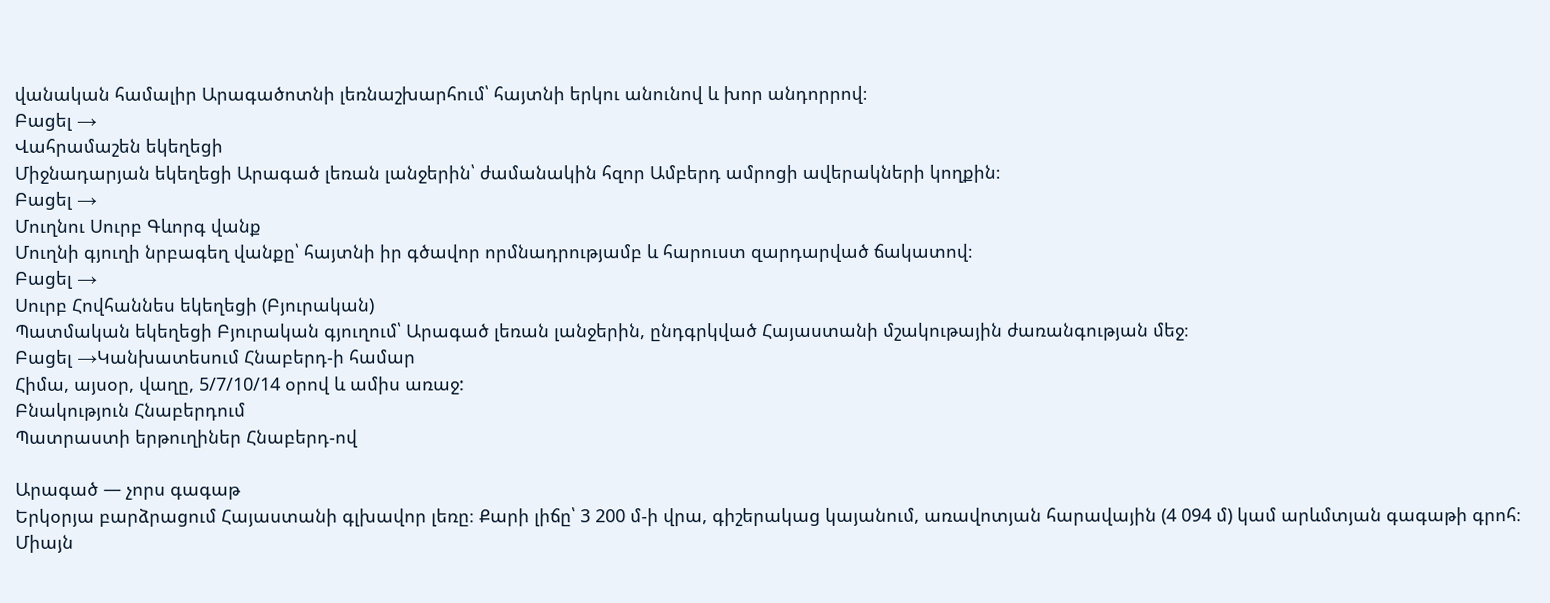վանական համալիր Արագածոտնի լեռնաշխարհում՝ հայտնի երկու անունով և խոր անդորրով։
Բացել →
Վահրամաշեն եկեղեցի
Միջնադարյան եկեղեցի Արագած լեռան լանջերին՝ ժամանակին հզոր Ամբերդ ամրոցի ավերակների կողքին։
Բացել →
Մուղնու Սուրբ Գևորգ վանք
Մուղնի գյուղի նրբագեղ վանքը՝ հայտնի իր գծավոր որմնադրությամբ և հարուստ զարդարված ճակատով։
Բացել →
Սուրբ Հովհաննես եկեղեցի (Բյուրական)
Պատմական եկեղեցի Բյուրական գյուղում՝ Արագած լեռան լանջերին, ընդգրկված Հայաստանի մշակութային ժառանգության մեջ։
Բացել →Կանխատեսում Հնաբերդ-ի համար
Հիմա, այսօր, վաղը, 5/7/10/14 օրով և ամիս առաջ:
Բնակություն Հնաբերդում
Պատրաստի երթուղիներ Հնաբերդ-ով

Արագած — չորս գագաթ
Երկօրյա բարձրացում Հայաստանի գլխավոր լեռը։ Քարի լիճը՝ 3 200 մ-ի վրա, գիշերակաց կայանում, առավոտյան հարավային (4 094 մ) կամ արևմտյան գագաթի գրոհ։ Միայն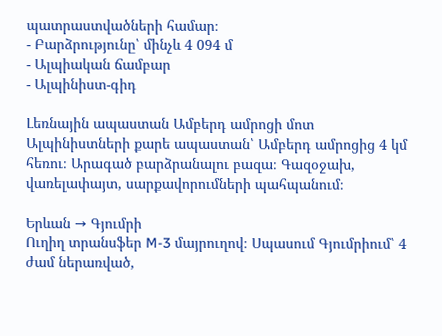պատրաստվածների համար։
- Բարձրությունը՝ մինչև 4 094 մ
- Ալպիական ճամբար
- Ալպինիստ-գիդ

Լեռնային ապաստան Ամբերդ ամրոցի մոտ
Ալպինիստների քարե ապաստան՝ Ամբերդ ամրոցից 4 կմ հեռու։ Արագած բարձրանալու բազա։ Գազօջախ, վառելափայտ, սարքավորումների պահպանում։

Երևան → Գյումրի
Ուղիղ տրանսֆեր M-3 մայրուղով։ Սպասում Գյումրիում՝ 4 ժամ ներառված,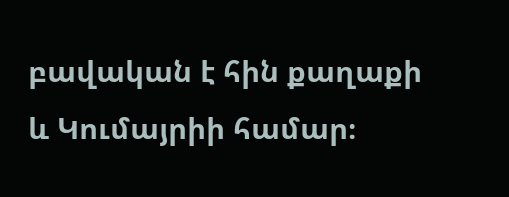բավական է հին քաղաքի և Կումայրիի համար։